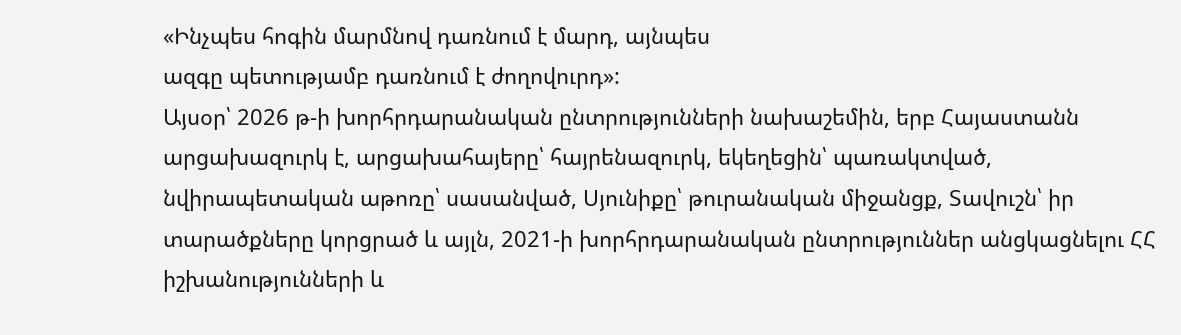«Ինչպես հոգին մարմնով դառնում է մարդ, այնպես
ազգը պետությամբ դառնում է ժողովուրդ»:
Այսօր՝ 2026 թ-ի խորհրդարանական ընտրությունների նախաշեմին, երբ Հայաստանն արցախազուրկ է, արցախահայերը՝ հայրենազուրկ, եկեղեցին՝ պառակտված, նվիրապետական աթոռը՝ սասանված, Սյունիքը՝ թուրանական միջանցք, Տավուշն՝ իր տարածքները կորցրած և այլն, 2021-ի խորհրդարանական ընտրություններ անցկացնելու ՀՀ իշխանությունների և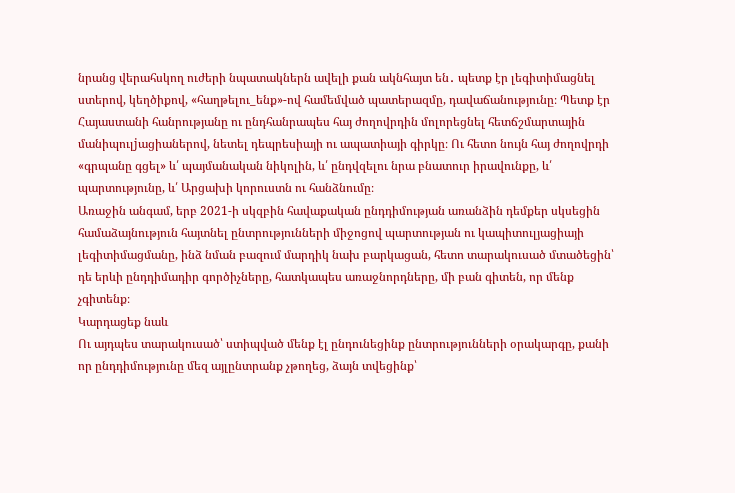նրանց վերահսկող ուժերի նպատակներն ավելի քան ակնհայտ են․ պետք էր լեգիտիմացնել ստերով, կեղծիքով, «հաղթելու_ենք»-ով համեմված պատերազմը, դավաճանությունը։ Պետք էր Հայաստանի հանրությանը ու ընդհանրապես հայ ժողովրդին մոլորեցնել հետճշմարտային մանիպուլjացիաներով, նետել դեպրեսիայի ու ապատիայի գիրկը։ Ու հետո նույն հայ ժողովրդի «գրպանը գցել» և՛ պայմանական նիկոլին, և՛ ընդվզելու նրա բնատուր իրավունքը, և՛ պարտությունը, և՛ Արցախի կորուստն ու հանձնումը։
Առաջին անգամ, երբ 2021-ի սկզբին հավաքական ընդդիմության առանձին դեմքեր սկսեցին համաձայնություն հայտնել ընտրությունների միջոցով պարտության ու կապիտուլյացիայի լեգիտիմացմանը, ինձ նման բազում մարդիկ նախ բարկացան, հետո տարակուսած մտածեցին՝ դե երևի ընդդիմադիր գործիչները, հատկապես առաջնորդները, մի բան գիտեն, որ մենք չգիտենք։
Կարդացեք նաև
Ու այդպես տարակուսած՝ ստիպված մենք էլ ընդունեցինք ընտրությունների օրակարգը, քանի որ ընդդիմությունը մեզ այլընտրանք չթողեց, ձայն տվեցինք՝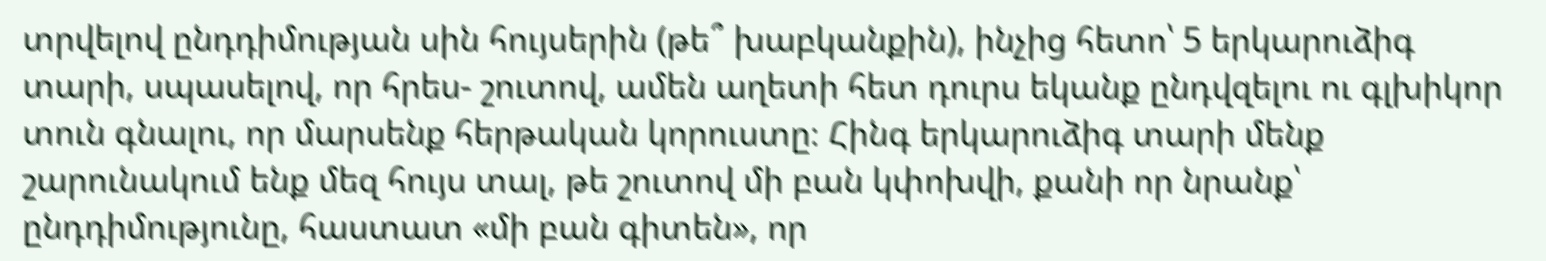տրվելով ընդդիմության սին հույսերին (թե՞ խաբկանքին), ինչից հետո՝ 5 երկարուձիգ տարի, սպասելով, որ հրես- շուտով, ամեն աղետի հետ դուրս եկանք ընդվզելու ու գլխիկոր տուն գնալու, որ մարսենք հերթական կորուստը։ Հինգ երկարուձիգ տարի մենք շարունակում ենք մեզ հույս տալ, թե շուտով մի բան կփոխվի, քանի որ նրանք՝ ընդդիմությունը, հաստատ «մի բան գիտեն», որ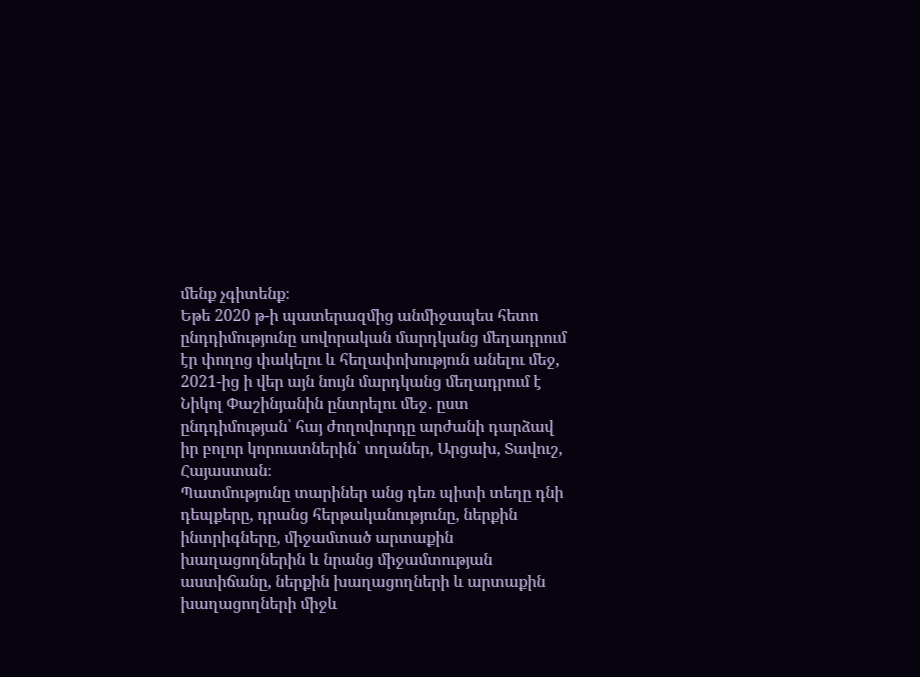մենք չգիտենք։
Եթե 2020 թ-ի պատերազմից անմիջապես հետո ընդդիմությունը սովորական մարդկանց մեղադրում էր փողոց փակելու և հեղափոխություն անելու մեջ, 2021-ից ի վեր այն նույն մարդկանց մեղադրում է Նիկոլ Փաշինյանին ընտրելու մեջ․ ըստ ընդդիմության՝ հայ ժողովուրդը արժանի դարձավ իր բոլոր կորուստներին՝ տղաներ, Արցախ, Տավուշ, Հայաստան։
Պատմությունը տարիներ անց դեռ պիտի տեղը դնի դեպքերը, դրանց հերթականությունը, ներքին ինտրիգները, միջամտած արտաքին խաղացողներին և նրանց միջամտության աստիճանը, ներքին խաղացողների և արտաքին խաղացողների միջև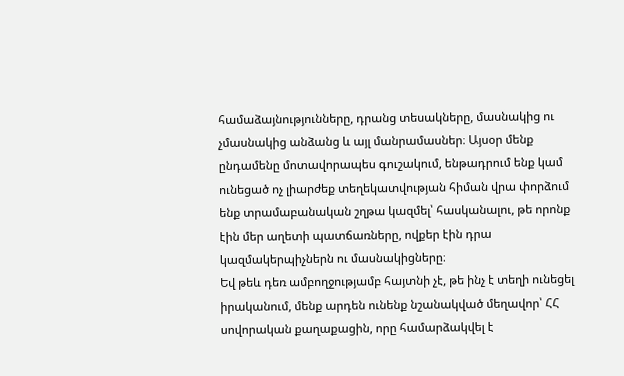համաձայնությունները, դրանց տեսակները, մասնակից ու չմասնակից անձանց և այլ մանրամասներ։ Այսօր մենք ընդամենը մոտավորապես գուշակում, ենթադրում ենք կամ ունեցած ոչ լիարժեք տեղեկատվության հիման վրա փորձում ենք տրամաբանական շղթա կազմել՝ հասկանալու, թե որոնք էին մեր աղետի պատճառները, ովքեր էին դրա կազմակերպիչներն ու մասնակիցները։
Եվ թեև դեռ ամբողջությամբ հայտնի չէ, թե ինչ է տեղի ունեցել իրականում, մենք արդեն ունենք նշանակված մեղավոր՝ ՀՀ սովորական քաղաքացին, որը համարձակվել է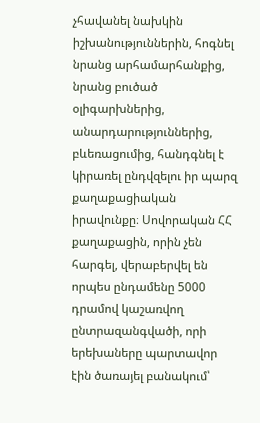չհավանել նախկին իշխանություններին, հոգնել նրանց արհամարհանքից, նրանց բուծած օլիգարխներից, անարդարություններից, բևեռացումից, հանդգնել է կիրառել ընդվզելու իր պարզ քաղաքացիական իրավունքը։ Սովորական ՀՀ քաղաքացին, որին չեն հարգել, վերաբերվել են որպես ընդամենը 5000 դրամով կաշառվող ընտրազանգվածի, որի երեխաները պարտավոր էին ծառայել բանակում՝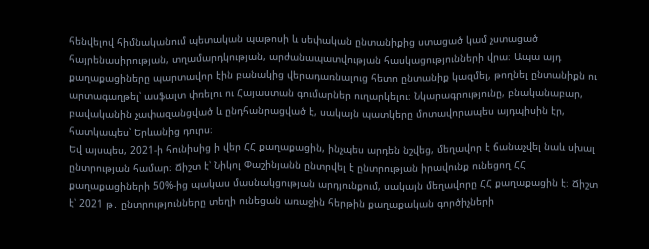հենվելով հիմնականում պետական պաթոսի և սեփական ընտանիքից ստացած կամ չստացած հայրենասիրության, տղամարդկության, արժանապատվության հասկացությունների վրա։ Ապա այդ քաղաքացիները պարտավոր էին բանակից վերադառնալուց հետո ընտանիք կազմել, թողնել ընտանիքն ու արտագաղթել՝ ասֆալտ փռելու ու Հայաստան գումարներ ուղարկելու։ Նկարագրությունը, բնականաբար, բավականին չափազանցված և ընդհանրացված է, սակայն պատկերը մոտավորապես այդպիսին էր, հատկապես՝ Երևանից դուրս։
Եվ այսպես, 2021-ի հունիսից ի վեր ՀՀ քաղաքացին, ինչպես արդեն նշվեց, մեղավոր է ճանաչվել նաև սխալ ընտրության համար։ Ճիշտ է՝ Նիկոլ Փաշինյանն ընտրվել է ընտրության իրավունք ունեցող ՀՀ քաղաքացիների 50%-ից պակաս մասնակցության արդյունքում, սակայն մեղավորը ՀՀ քաղաքացին է։ Ճիշտ է՝ 2021 թ․ ընտրությունները տեղի ունեցան առաջին հերթին քաղաքական գործիչների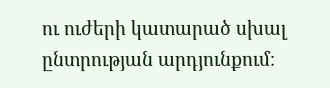ու ուժերի կատարած սխալ ընտրության արդյունքում։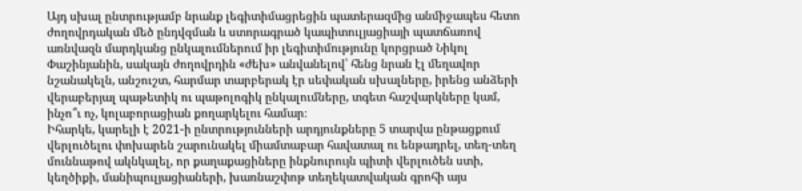Այդ սխալ ընտրությամբ նրանք լեգիտիմացրեցին պատերազմից անմիջապես հետո ժողովրդական մեծ ընդվզման և ստորագրած կապիտուլյացիայի պատճառով առնվազն մարդկանց ընկալումներում իր լեգիտիմությունը կորցրած Նիկոլ Փաշինյանին, սակայն ժողովրդին «ժեխ» անվանելով՝ հենց նրան էլ մեղավոր նշանակելն, անշուշտ, հարմար տարբերակ էր սեփական սխալները, իրենց անձերի վերաբերյալ պաթետիկ ու պաթոլոգիկ ընկալումները, տգետ հաշվարկները կամ, ինչո՞ւ ոչ, կոլաբորացիան քողարկելու համար։
Իհարկե, կարելի է 2021-ի ընտրությունների արդյունքները 5 տարվա ընթացքում վերլուծելու փոխարեն շարունակել միամտաբար հավատալ ու ենթադրել, տեղ-տեղ մուննաթով ակնկալել, որ քաղաքացիները ինքնուրույն պիտի վերլուծեն ստի, կեղծիքի, մանիպուլյացիաների, խառնաշփոթ տեղեկատվական գրոհի այս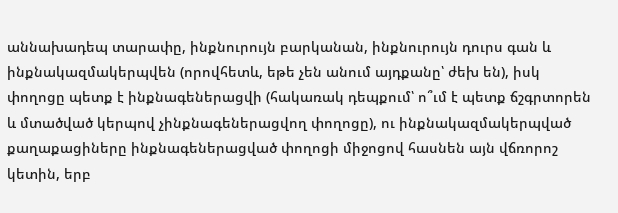աննախադեպ տարափը, ինքնուրույն բարկանան, ինքնուրույն դուրս գան և ինքնակազմակերպվեն (որովհետև, եթե չեն անում այդքանը՝ ժեխ են), իսկ փողոցը պետք է ինքնագեներացվի (հակառակ դեպքում՝ ո՞ւմ է պետք ճշգրտորեն և մտածված կերպով չինքնագեներացվող փողոցը), ու ինքնակազմակերպված քաղաքացիները ինքնագեներացված փողոցի միջոցով հասնեն այն վճռորոշ կետին, երբ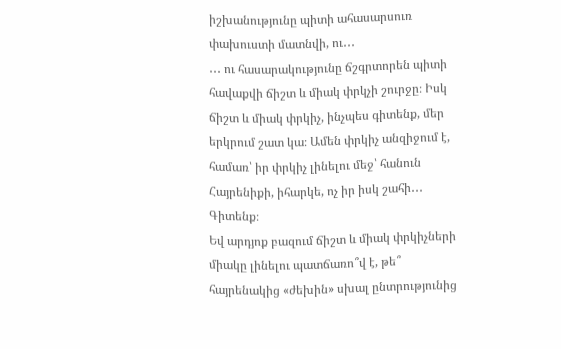իշխանությունը պիտի ահասարսուռ փախուստի մատնվի, ու․․․
․․․ ու հասարակությունը ճշգրտորեն պիտի հավաքվի ճիշտ և միակ փրկչի շուրջը։ Իսկ ճիշտ և միակ փրկիչ, ինչպես գիտենք, մեր երկրում շատ կա։ Ամեն փրկիչ անզիջում է, համառ՝ իր փրկիչ լինելու մեջ՝ հանուն Հայրենիքի, իհարկե, ոչ իր իսկ շահի․․․ Գիտենք։
Եվ արդյոք բազում ճիշտ և միակ փրկիչների միակը լինելու պատճառո՞վ է, թե՞ հայրենակից «ժեխին» սխալ ընտրությունից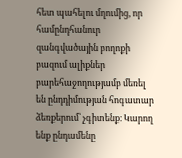հետ պահելու մղումից, որ համընդհանուր զանգվածային բողոքի բազում ալիքներ բարեհաջողությամբ մեռել են ընդդիմության հոգատար ձեռքերում՝ չգիտենք։ Կարող ենք ընդամենը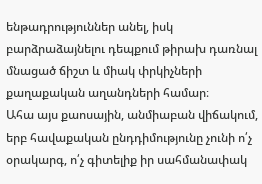ենթադրություններ անել, իսկ բարձրաձայնելու դեպքում թիրախ դառնալ մնացած ճիշտ և միակ փրկիչների քաղաքական աղանդների համար։
Ահա այս քաոսային, անմիաբան վիճակում, երբ հավաքական ընդդիմությունը չունի ո՛չ օրակարգ, ո՛չ գիտելիք իր սահմանափակ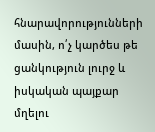հնարավորությունների մասին, ո՛չ կարծես թե ցանկություն լուրջ և իսկական պայքար մղելու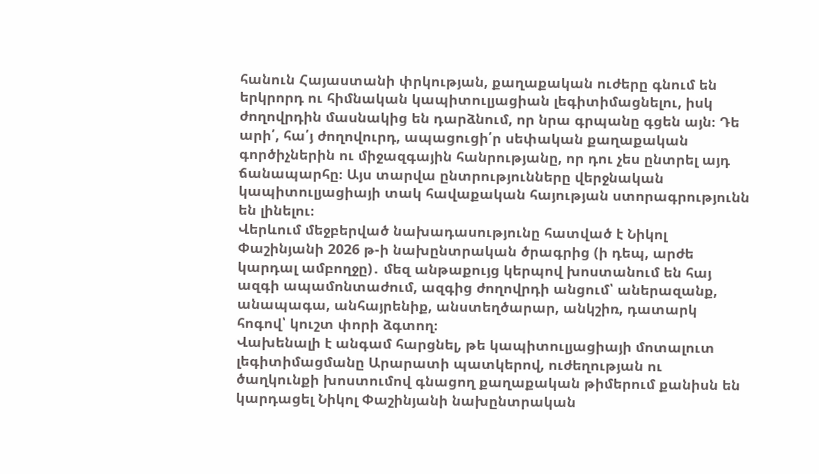հանուն Հայաստանի փրկության, քաղաքական ուժերը գնում են երկրորդ ու հիմնական կապիտուլյացիան լեգիտիմացնելու, իսկ ժողովրդին մասնակից են դարձնում, որ նրա գրպանը գցեն այն։ Դե արի՛, հա՛յ ժողովուրդ, ապացուցի՛ր սեփական քաղաքական գործիչներին ու միջազգային հանրությանը, որ դու չես ընտրել այդ ճանապարհը։ Այս տարվա ընտրությունները վերջնական կապիտուլյացիայի տակ հավաքական հայության ստորագրությունն են լինելու։
Վերևում մեջբերված նախադասությունը հատված է Նիկոլ Փաշինյանի 2026 թ-ի նախընտրական ծրագրից (ի դեպ, արժե կարդալ ամբողջը)․ մեզ անթաքույց կերպով խոստանում են հայ ազգի ապամոնտաժում, ազգից ժողովրդի անցում՝ աներազանք, անապագա, անհայրենիք, անստեղծարար, անկշիռ, դատարկ հոգով՝ կուշտ փորի ձգտող։
Վախենալի է անգամ հարցնել, թե կապիտուլյացիայի մոտալուտ լեգիտիմացմանը Արարատի պատկերով, ուժեղության ու ծաղկունքի խոստումով գնացող քաղաքական թիմերում քանիսն են կարդացել Նիկոլ Փաշինյանի նախընտրական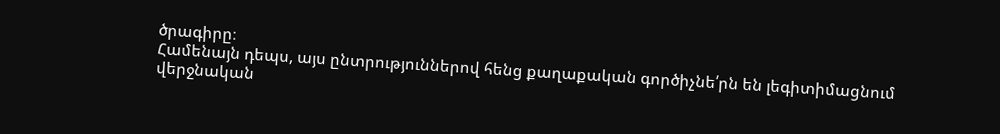ծրագիրը։
Համենայն դեպս, այս ընտրություններով հենց քաղաքական գործիչնե՛րն են լեգիտիմացնում վերջնական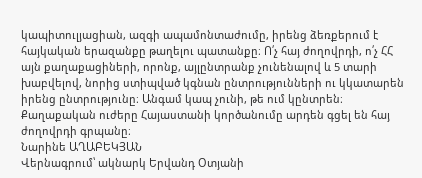կապիտուլյացիան, ազգի ապամոնտաժումը, իրենց ձեռքերում է հայկական երազանքը թաղելու պատանքը։ Ո՛չ հայ ժողովրդի, ո՛չ ՀՀ այն քաղաքացիների, որոնք, այլընտրանք չունենալով և 5 տարի խաբվելով, նորից ստիպված կգնան ընտրությունների ու կկատարեն իրենց ընտրությունը։ Անգամ կապ չունի, թե ում կընտրեն։ Քաղաքական ուժերը Հայաստանի կործանումը արդեն գցել են հայ ժողովրդի գրպանը։
Նարինե ԱՂԱԲԵԿՅԱՆ
Վերնագրում՝ ակնարկ Երվանդ Օտյանի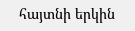հայտնի երկին